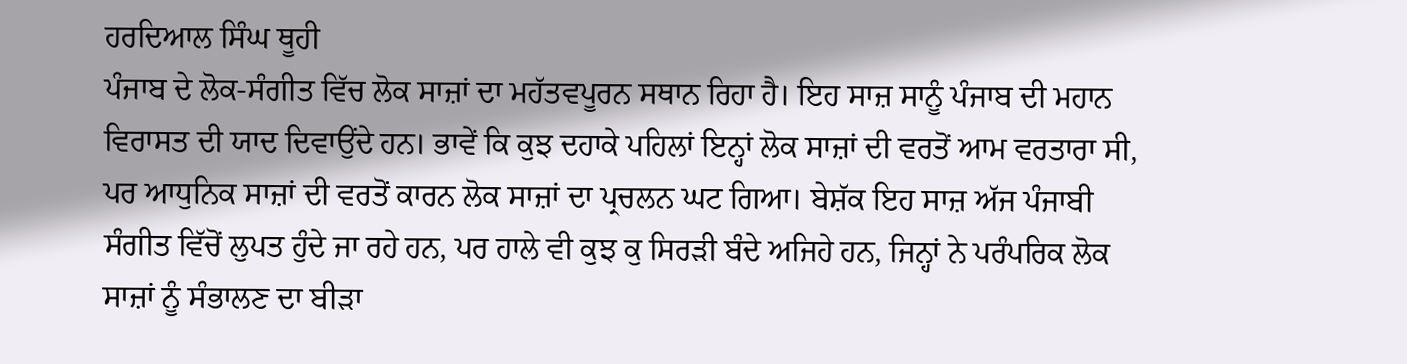ਹਰਦਿਆਲ ਸਿੰਘ ਥੂਹੀ
ਪੰਜਾਬ ਦੇ ਲੋਕ-ਸੰਗੀਤ ਵਿੱਚ ਲੋਕ ਸਾਜ਼ਾਂ ਦਾ ਮਹੱਤਵਪੂਰਨ ਸਥਾਨ ਰਿਹਾ ਹੈ। ਇਹ ਸਾਜ਼ ਸਾਨੂੰ ਪੰਜਾਬ ਦੀ ਮਹਾਨ ਵਿਰਾਸਤ ਦੀ ਯਾਦ ਦਿਵਾਉਂਦੇ ਹਨ। ਭਾਵੇਂ ਕਿ ਕੁਝ ਦਹਾਕੇ ਪਹਿਲਾਂ ਇਨ੍ਹਾਂ ਲੋਕ ਸਾਜ਼ਾਂ ਦੀ ਵਰਤੋਂ ਆਮ ਵਰਤਾਰਾ ਸੀ, ਪਰ ਆਧੁਨਿਕ ਸਾਜ਼ਾਂ ਦੀ ਵਰਤੋਂ ਕਾਰਨ ਲੋਕ ਸਾਜ਼ਾਂ ਦਾ ਪ੍ਰਚਲਨ ਘਟ ਗਿਆ। ਬੇਸ਼ੱਕ ਇਹ ਸਾਜ਼ ਅੱਜ ਪੰਜਾਬੀ ਸੰਗੀਤ ਵਿੱਚੋਂ ਲੁਪਤ ਹੁੰਦੇ ਜਾ ਰਹੇ ਹਨ, ਪਰ ਹਾਲੇ ਵੀ ਕੁਝ ਕੁ ਸਿਰੜੀ ਬੰਦੇ ਅਜਿਹੇ ਹਨ, ਜਿਨ੍ਹਾਂ ਨੇ ਪਰੰਪਰਿਕ ਲੋਕ ਸਾਜ਼ਾਂ ਨੂੰ ਸੰਭਾਲਣ ਦਾ ਬੀੜਾ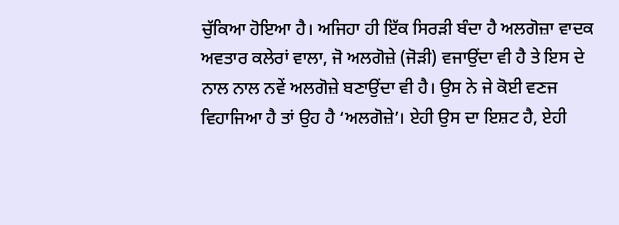ਚੁੱਕਿਆ ਹੋਇਆ ਹੈ। ਅਜਿਹਾ ਹੀ ਇੱਕ ਸਿਰੜੀ ਬੰਦਾ ਹੈ ਅਲਗੋਜ਼ਾ ਵਾਦਕ ਅਵਤਾਰ ਕਲੇਰਾਂ ਵਾਲਾ, ਜੋ ਅਲਗੋਜ਼ੇ (ਜੋੜੀ) ਵਜਾਉਂਦਾ ਵੀ ਹੈ ਤੇ ਇਸ ਦੇ ਨਾਲ ਨਾਲ ਨਵੇਂ ਅਲਗੋਜ਼ੇ ਬਣਾਉਂਦਾ ਵੀ ਹੈ। ਉਸ ਨੇ ਜੇ ਕੋਈ ਵਣਜ ਵਿਹਾਜਿਆ ਹੈ ਤਾਂ ਉਹ ਹੈ ‘ਅਲਗੋਜ਼ੇ’। ਏਹੀ ਉਸ ਦਾ ਇਸ਼ਟ ਹੈ, ਏਹੀ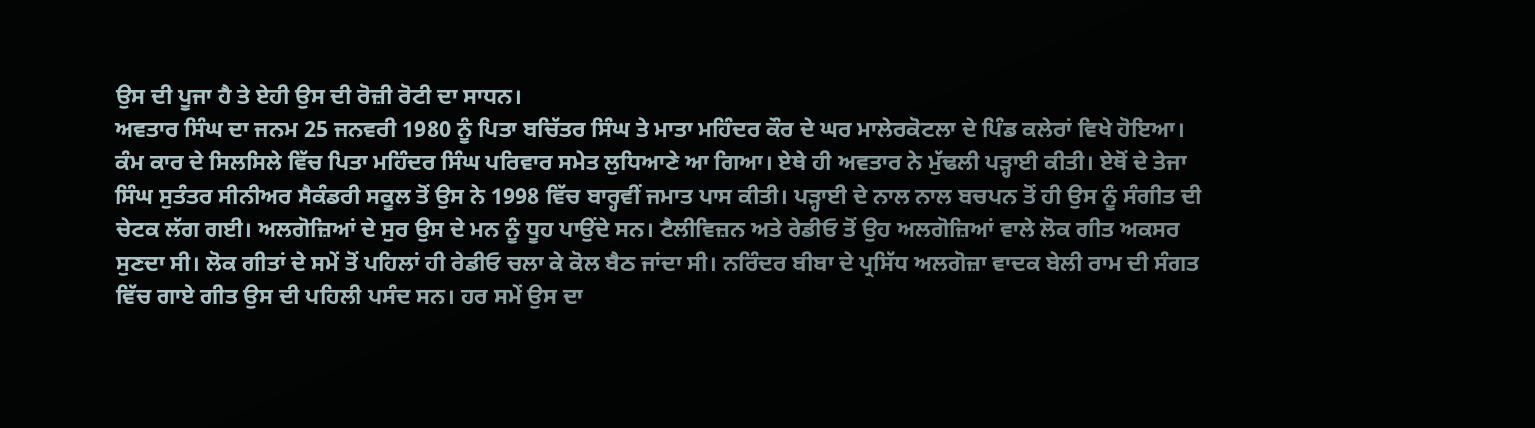ਉਸ ਦੀ ਪੂਜਾ ਹੈ ਤੇ ਏਹੀ ਉਸ ਦੀ ਰੋਜ਼ੀ ਰੋਟੀ ਦਾ ਸਾਧਨ।
ਅਵਤਾਰ ਸਿੰਘ ਦਾ ਜਨਮ 25 ਜਨਵਰੀ 1980 ਨੂੰ ਪਿਤਾ ਬਚਿੱਤਰ ਸਿੰਘ ਤੇ ਮਾਤਾ ਮਹਿੰਦਰ ਕੌਰ ਦੇ ਘਰ ਮਾਲੇਰਕੋਟਲਾ ਦੇ ਪਿੰਡ ਕਲੇਰਾਂ ਵਿਖੇ ਹੋਇਆ। ਕੰਮ ਕਾਰ ਦੇ ਸਿਲਸਿਲੇ ਵਿੱਚ ਪਿਤਾ ਮਹਿੰਦਰ ਸਿੰਘ ਪਰਿਵਾਰ ਸਮੇਤ ਲੁਧਿਆਣੇ ਆ ਗਿਆ। ਏਥੇ ਹੀ ਅਵਤਾਰ ਨੇ ਮੁੱਢਲੀ ਪੜ੍ਹਾਈ ਕੀਤੀ। ਏਥੋਂ ਦੇ ਤੇਜਾ ਸਿੰਘ ਸੁਤੰਤਰ ਸੀਨੀਅਰ ਸੈਕੰਡਰੀ ਸਕੂਲ ਤੋਂ ਉਸ ਨੇ 1998 ਵਿੱਚ ਬਾਰ੍ਹਵੀਂ ਜਮਾਤ ਪਾਸ ਕੀਤੀ। ਪੜ੍ਹਾਈ ਦੇ ਨਾਲ ਨਾਲ ਬਚਪਨ ਤੋਂ ਹੀ ਉਸ ਨੂੰ ਸੰਗੀਤ ਦੀ ਚੇਟਕ ਲੱਗ ਗਈ। ਅਲਗੋਜ਼ਿਆਂ ਦੇ ਸੁਰ ਉਸ ਦੇ ਮਨ ਨੂੰ ਧੂਹ ਪਾਉਂਦੇ ਸਨ। ਟੈਲੀਵਿਜ਼ਨ ਅਤੇ ਰੇਡੀਓ ਤੋਂ ਉਹ ਅਲਗੋਜ਼ਿਆਂ ਵਾਲੇ ਲੋਕ ਗੀਤ ਅਕਸਰ ਸੁਣਦਾ ਸੀ। ਲੋਕ ਗੀਤਾਂ ਦੇ ਸਮੇਂ ਤੋਂ ਪਹਿਲਾਂ ਹੀ ਰੇਡੀਓ ਚਲਾ ਕੇ ਕੋਲ ਬੈਠ ਜਾਂਦਾ ਸੀ। ਨਰਿੰਦਰ ਬੀਬਾ ਦੇ ਪ੍ਰਸਿੱਧ ਅਲਗੋਜ਼ਾ ਵਾਦਕ ਬੇਲੀ ਰਾਮ ਦੀ ਸੰਗਤ ਵਿੱਚ ਗਾਏ ਗੀਤ ਉਸ ਦੀ ਪਹਿਲੀ ਪਸੰਦ ਸਨ। ਹਰ ਸਮੇਂ ਉਸ ਦਾ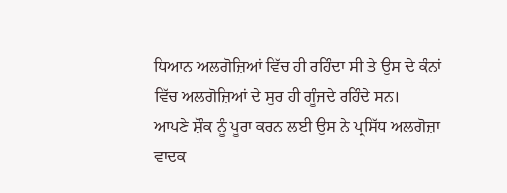ਧਿਆਨ ਅਲਗੋਜ਼ਿਆਂ ਵਿੱਚ ਹੀ ਰਹਿੰਦਾ ਸੀ ਤੇ ਉਸ ਦੇ ਕੰਨਾਂ ਵਿੱਚ ਅਲਗੋਜ਼ਿਆਂ ਦੇ ਸੁਰ ਹੀ ਗੂੰਜਦੇ ਰਹਿੰਦੇ ਸਨ।
ਆਪਣੇ ਸ਼ੌਕ ਨੂੰ ਪੂਰਾ ਕਰਨ ਲਈ ਉਸ ਨੇ ਪ੍ਰਸਿੱਧ ਅਲਗੋਜ਼ਾ ਵਾਦਕ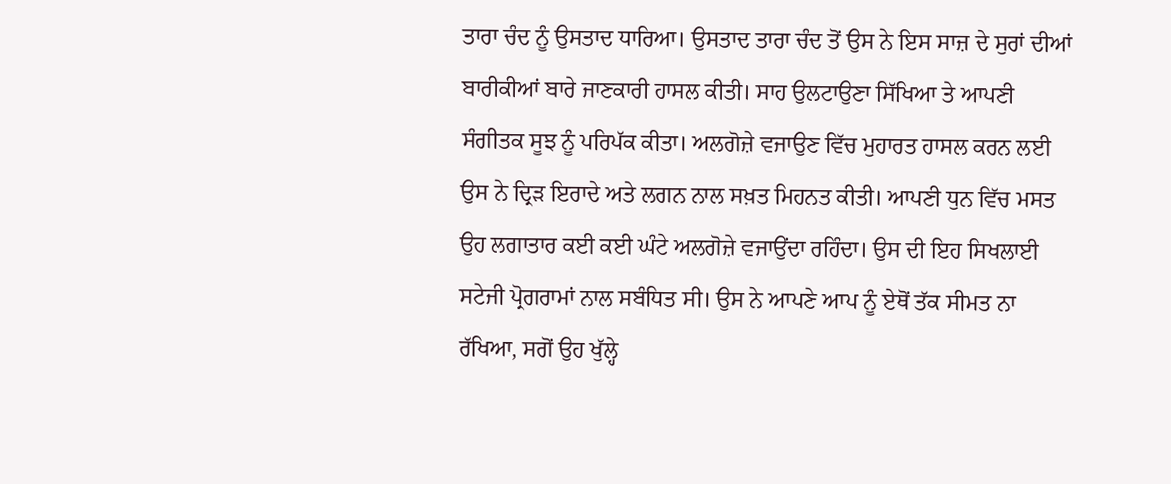ਤਾਰਾ ਚੰਦ ਨੂੰ ਉਸਤਾਦ ਧਾਰਿਆ। ਉਸਤਾਦ ਤਾਰਾ ਚੰਦ ਤੋਂ ਉਸ ਨੇ ਇਸ ਸਾਜ਼ ਦੇ ਸੁਰਾਂ ਦੀਆਂ ਬਾਰੀਕੀਆਂ ਬਾਰੇ ਜਾਣਕਾਰੀ ਹਾਸਲ ਕੀਤੀ। ਸਾਹ ਉਲਟਾਉਣਾ ਸਿੱਖਿਆ ਤੇ ਆਪਣੀ ਸੰਗੀਤਕ ਸੂਝ ਨੂੰ ਪਰਿਪੱਕ ਕੀਤਾ। ਅਲਗੋਜ਼ੇ ਵਜਾਉਣ ਵਿੱਚ ਮੁਹਾਰਤ ਹਾਸਲ ਕਰਨ ਲਈ ਉਸ ਨੇ ਦ੍ਰਿੜ ਇਰਾਦੇ ਅਤੇ ਲਗਨ ਨਾਲ ਸਖ਼ਤ ਮਿਹਨਤ ਕੀਤੀ। ਆਪਣੀ ਧੁਨ ਵਿੱਚ ਮਸਤ ਉਹ ਲਗਾਤਾਰ ਕਈ ਕਈ ਘੰਟੇ ਅਲਗੋਜ਼ੇ ਵਜਾਉਂਦਾ ਰਹਿੰਦਾ। ਉਸ ਦੀ ਇਹ ਸਿਖਲਾਈ ਸਟੇਜੀ ਪ੍ਰੋਗਰਾਮਾਂ ਨਾਲ ਸਬੰਧਿਤ ਸੀ। ਉਸ ਨੇ ਆਪਣੇ ਆਪ ਨੂੰ ਏਥੋਂ ਤੱਕ ਸੀਮਤ ਨਾ ਰੱਖਿਆ, ਸਗੋਂ ਉਹ ਖੁੱਲ੍ਹੇ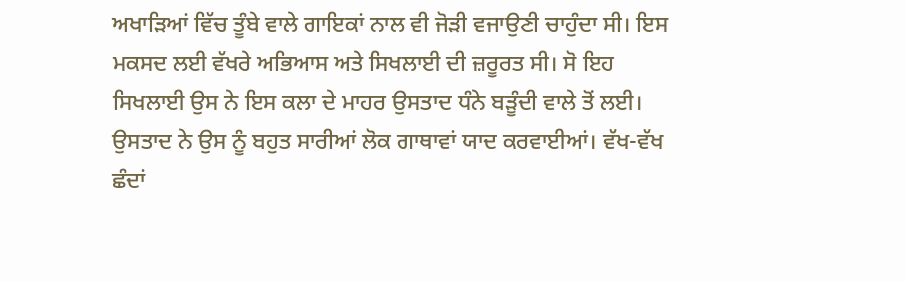ਅਖਾੜਿਆਂ ਵਿੱਚ ਤੂੰਬੇ ਵਾਲੇ ਗਾਇਕਾਂ ਨਾਲ ਵੀ ਜੋੜੀ ਵਜਾਉਣੀ ਚਾਹੁੰਦਾ ਸੀ। ਇਸ ਮਕਸਦ ਲਈ ਵੱਖਰੇ ਅਭਿਆਸ ਅਤੇ ਸਿਖਲਾਈ ਦੀ ਜ਼ਰੂਰਤ ਸੀ। ਸੋ ਇਹ ਸਿਖਲਾਈ ਉਸ ਨੇ ਇਸ ਕਲਾ ਦੇ ਮਾਹਰ ਉਸਤਾਦ ਧੰਨੇ ਬੜੂੰਦੀ ਵਾਲੇ ਤੋਂ ਲਈ। ਉਸਤਾਦ ਨੇ ਉਸ ਨੂੰ ਬਹੁਤ ਸਾਰੀਆਂ ਲੋਕ ਗਾਥਾਵਾਂ ਯਾਦ ਕਰਵਾਈਆਂ। ਵੱਖ-ਵੱਖ ਛੰਦਾਂ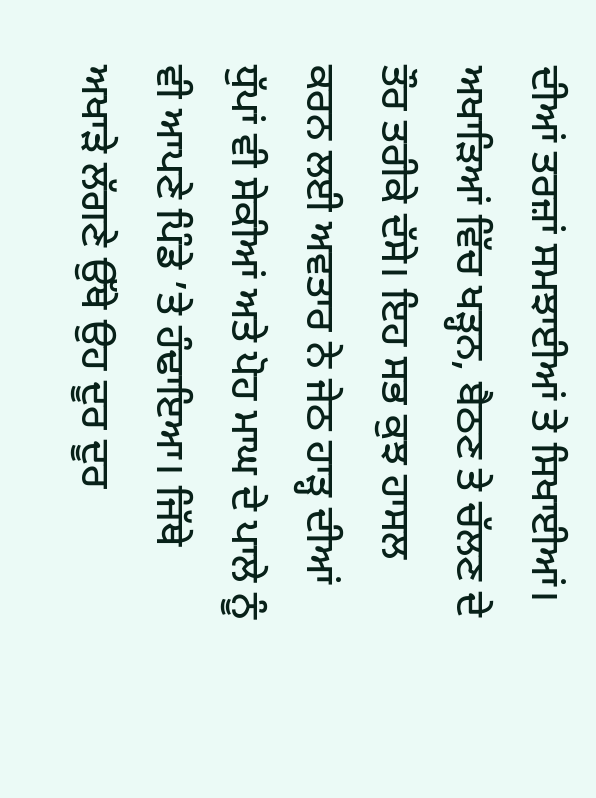ਦੀਆਂ ਤਰਜ਼ਾਂ ਸਮਝਾਈਆਂ ਤੇ ਸਿਖਾਈਆਂ। ਅਖਾੜਿਆਂ ਵਿੱਚ ਖੜ੍ਹਨ, ਬੈਠਣ ਤੇ ਚੱਲਣ ਦੇ ਤੌਰ ਤਰੀਕੇ ਦੱਸੇ। ਇਹ ਸਭ ਕੁਝ ਹਾਸਲ ਕਰਨ ਲਈ ਅਵਤਾਰ ਨੇ ਜੇਠ ਹਾੜ੍ਹ ਦੀਆਂ ਧੁੱਪਾਂ ਵੀ ਸੇਕੀਆਂ ਅਤੇ ਪੋਹ ਮਾਘ ਦੇ ਪਾਲੇ ਨੂੰ ਵੀ ਆਪਣੇ ਪਿੰਡੇ ’ਤੇ ਹੰਢਾਇਆ। ਜਿੱਥੇ ਅਖਾੜੇ ਲੱਗਣੇ ਉੱਥੇ ਉਹ ਦੂਰ ਦੂਰ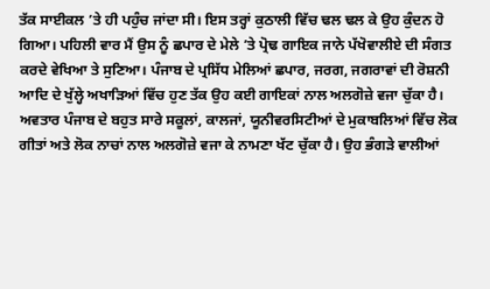ਤੱਕ ਸਾਈਕਲ ’ਤੇ ਹੀ ਪਹੁੰਚ ਜਾਂਦਾ ਸੀ। ਇਸ ਤਰ੍ਹਾਂ ਕੁਠਾਲੀ ਵਿੱਚ ਢਲ ਢਲ ਕੇ ਉਹ ਕੁੰਦਨ ਹੋ ਗਿਆ। ਪਹਿਲੀ ਵਾਰ ਮੈਂ ਉਸ ਨੂੰ ਛਪਾਰ ਦੇ ਮੇਲੇ ’ਤੇ ਪ੍ਰੋਢ ਗਾਇਕ ਜਾਨੇ ਪੱਖੋਵਾਲੀਏ ਦੀ ਸੰਗਤ ਕਰਦੇ ਵੇਖਿਆ ਤੇ ਸੁਣਿਆ। ਪੰਜਾਬ ਦੇ ਪ੍ਰਸਿੱਧ ਮੇਲਿਆਂ ਛਪਾਰ, ਜਰਗ, ਜਗਰਾਵਾਂ ਦੀ ਰੋਸ਼ਨੀ ਆਦਿ ਦੇ ਖੁੱਲ੍ਹੇ ਅਖਾੜਿਆਂ ਵਿੱਚ ਹੁਣ ਤੱਕ ਉਹ ਕਈ ਗਾਇਕਾਂ ਨਾਲ ਅਲਗੋਜ਼ੇ ਵਜਾ ਚੁੱਕਾ ਹੈ।
ਅਵਤਾਰ ਪੰਜਾਬ ਦੇ ਬਹੁਤ ਸਾਰੇ ਸਕੂਲਾਂ, ਕਾਲਜਾਂ, ਯੂਨੀਵਰਸਿਟੀਆਂ ਦੇ ਮੁਕਾਬਲਿਆਂ ਵਿੱਚ ਲੋਕ ਗੀਤਾਂ ਅਤੇ ਲੋਕ ਨਾਚਾਂ ਨਾਲ ਅਲਗੋਜ਼ੇ ਵਜਾ ਕੇ ਨਾਮਣਾ ਖੱਟ ਚੁੱਕਾ ਹੈ। ਉਹ ਭੰਗੜੇ ਵਾਲੀਆਂ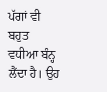ਪੱਗਾਂ ਵੀ ਬਹੁਤ ਵਧੀਆ ਬੰਨ੍ਹ ਲੈਂਦਾ ਹੈ। ਉਹ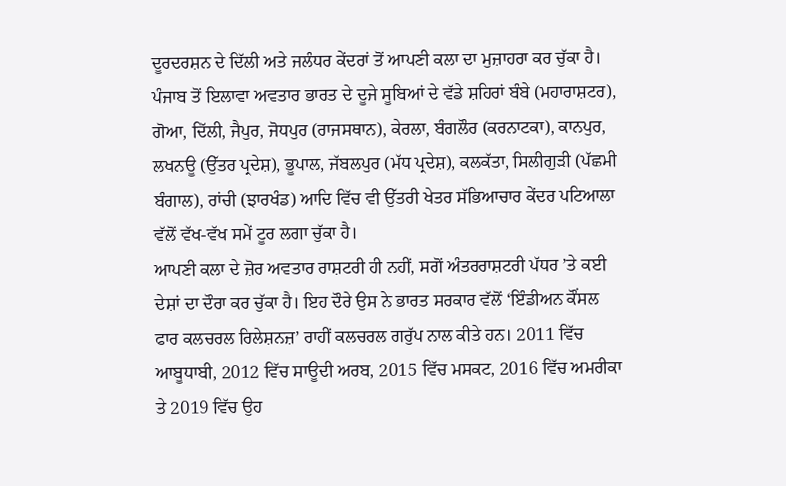ਦੂਰਦਰਸ਼ਨ ਦੇ ਦਿੱਲੀ ਅਤੇ ਜਲੰਧਰ ਕੇਂਦਰਾਂ ਤੋਂ ਆਪਣੀ ਕਲਾ ਦਾ ਮੁਜ਼ਾਹਰਾ ਕਰ ਚੁੱਕਾ ਹੈ।
ਪੰਜਾਬ ਤੋਂ ਇਲਾਵਾ ਅਵਤਾਰ ਭਾਰਤ ਦੇ ਦੂਜੇ ਸੂਬਿਆਂ ਦੇ ਵੱਡੇ ਸ਼ਹਿਰਾਂ ਬੰਬੇ (ਮਹਾਰਾਸ਼ਟਰ), ਗੋਆ, ਦਿੱਲੀ, ਜੈਪੁਰ, ਜੋਧਪੁਰ (ਰਾਜਸਥਾਨ), ਕੇਰਲਾ, ਬੰਗਲੌਰ (ਕਰਨਾਟਕਾ), ਕਾਨਪੁਰ, ਲਖਨਊ (ਉੱਤਰ ਪ੍ਰਦੇਸ਼), ਭੂਪਾਲ, ਜੱਬਲਪੁਰ (ਮੱਧ ਪ੍ਰਦੇਸ਼), ਕਲਕੱਤਾ, ਸਿਲੀਗੁੜੀ (ਪੱਛਮੀ ਬੰਗਾਲ), ਰਾਂਚੀ (ਝਾਰਖੰਡ) ਆਦਿ ਵਿੱਚ ਵੀ ਉੱਤਰੀ ਖੇਤਰ ਸੱਭਿਆਚਾਰ ਕੇਂਦਰ ਪਟਿਆਲਾ ਵੱਲੋਂ ਵੱਖ-ਵੱਖ ਸਮੇਂ ਟੂਰ ਲਗਾ ਚੁੱਕਾ ਹੈ।
ਆਪਣੀ ਕਲਾ ਦੇ ਜ਼ੋਰ ਅਵਤਾਰ ਰਾਸ਼ਟਰੀ ਹੀ ਨਹੀਂ, ਸਗੋਂ ਅੰਤਰਰਾਸ਼ਟਰੀ ਪੱਧਰ ’ਤੇ ਕਈ ਦੇਸ਼ਾਂ ਦਾ ਦੌਰਾ ਕਰ ਚੁੱਕਾ ਹੈ। ਇਹ ਦੌਰੇ ਉਸ ਨੇ ਭਾਰਤ ਸਰਕਾਰ ਵੱਲੋਂ ‘ਇੰਡੀਅਨ ਕੌਂਸਲ ਫਾਰ ਕਲਚਰਲ ਰਿਲੇਸ਼ਨਜ਼’ ਰਾਹੀਂ ਕਲਚਰਲ ਗਰੁੱਪ ਨਾਲ ਕੀਤੇ ਹਨ। 2011 ਵਿੱਚ ਆਬੂਧਾਬੀ, 2012 ਵਿੱਚ ਸਾਊਦੀ ਅਰਬ, 2015 ਵਿੱਚ ਮਸਕਟ, 2016 ਵਿੱਚ ਅਮਰੀਕਾ ਤੇ 2019 ਵਿੱਚ ਉਹ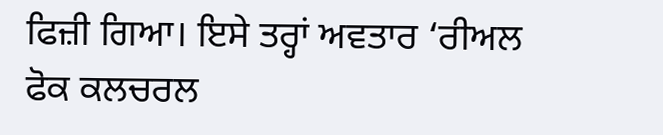ਫਿਜ਼ੀ ਗਿਆ। ਇਸੇ ਤਰ੍ਹਾਂ ਅਵਤਾਰ ‘ਰੀਅਲ ਫੋਕ ਕਲਚਰਲ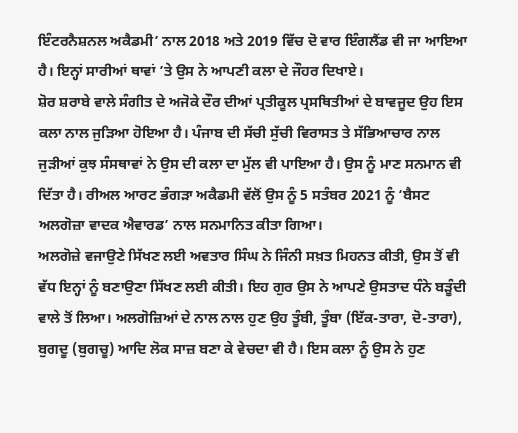ਇੰਟਰਨੈਸ਼ਨਲ ਅਕੈਡਮੀ’ ਨਾਲ 2018 ਅਤੇ 2019 ਵਿੱਚ ਦੋ ਵਾਰ ਇੰਗਲੈਂਡ ਵੀ ਜਾ ਆਇਆ ਹੈ। ਇਨ੍ਹਾਂ ਸਾਰੀਆਂ ਥਾਵਾਂ ’ਤੇ ਉਸ ਨੇ ਆਪਣੀ ਕਲਾ ਦੇ ਜੌਹਰ ਦਿਖਾਏ।
ਸ਼ੋਰ ਸ਼ਰਾਬੇ ਵਾਲੇ ਸੰਗੀਤ ਦੇ ਅਜੋਕੇ ਦੌਰ ਦੀਆਂ ਪ੍ਰਤੀਕੂਲ ਪ੍ਰਸਥਿਤੀਆਂ ਦੇ ਬਾਵਜੂਦ ਉਹ ਇਸ ਕਲਾ ਨਾਲ ਜੁੜਿਆ ਹੋਇਆ ਹੈ। ਪੰਜਾਬ ਦੀ ਸੱਚੀ ਸੁੱਚੀ ਵਿਰਾਸਤ ਤੇ ਸੱਭਿਆਚਾਰ ਨਾਲ ਜੁੜੀਆਂ ਕੁਝ ਸੰਸਥਾਵਾਂ ਨੇ ਉਸ ਦੀ ਕਲਾ ਦਾ ਮੁੱਲ ਵੀ ਪਾਇਆ ਹੈ। ਉਸ ਨੂੰ ਮਾਣ ਸਨਮਾਨ ਵੀ ਦਿੱਤਾ ਹੈ। ਰੀਅਲ ਆਰਟ ਭੰਗੜਾ ਅਕੈਡਮੀ ਵੱਲੋਂ ਉਸ ਨੂੰ 5 ਸਤੰਬਰ 2021 ਨੂੰ ‘ਬੈਸਟ ਅਲਗੋਜ਼ਾ ਵਾਦਕ ਐਵਾਰਡ’ ਨਾਲ ਸਨਮਾਨਿਤ ਕੀਤਾ ਗਿਆ।
ਅਲਗੋਜ਼ੇ ਵਜਾਉਣੇ ਸਿੱਖਣ ਲਈ ਅਵਤਾਰ ਸਿੰਘ ਨੇ ਜਿੰਨੀ ਸਖ਼ਤ ਮਿਹਨਤ ਕੀਤੀ, ਉਸ ਤੋਂ ਵੀ ਵੱਧ ਇਨ੍ਹਾਂ ਨੂੰ ਬਣਾਉਣਾ ਸਿੱਖਣ ਲਈ ਕੀਤੀ। ਇਹ ਗੁਰ ਉਸ ਨੇ ਆਪਣੇ ਉਸਤਾਦ ਧੰਨੇ ਬੜੂੰਦੀ ਵਾਲੇ ਤੋਂ ਲਿਆ। ਅਲਗੋਜ਼ਿਆਂ ਦੇ ਨਾਲ ਨਾਲ ਹੁਣ ਉਹ ਤੂੰਬੀ, ਤੂੰਬਾ (ਇੱਕ-ਤਾਰਾ, ਦੋ-ਤਾਰਾ), ਬੁਗਦੂ (ਬੁਗਚੂ) ਆਦਿ ਲੋਕ ਸਾਜ਼ ਬਣਾ ਕੇ ਵੇਚਦਾ ਵੀ ਹੈ। ਇਸ ਕਲਾ ਨੂੰ ਉਸ ਨੇ ਹੁਣ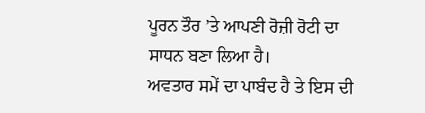ਪੂਰਨ ਤੌਰ ’ਤੇ ਆਪਣੀ ਰੋਜ਼ੀ ਰੋਟੀ ਦਾ ਸਾਧਨ ਬਣਾ ਲਿਆ ਹੈ।
ਅਵਤਾਰ ਸਮੇਂ ਦਾ ਪਾਬੰਦ ਹੈ ਤੇ ਇਸ ਦੀ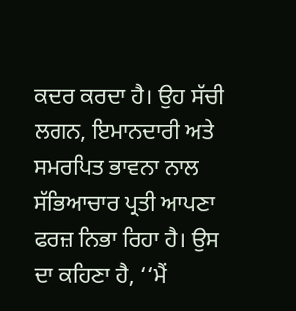ਕਦਰ ਕਰਦਾ ਹੈ। ਉਹ ਸੱਚੀ ਲਗਨ, ਇਮਾਨਦਾਰੀ ਅਤੇ ਸਮਰਪਿਤ ਭਾਵਨਾ ਨਾਲ ਸੱਭਿਆਚਾਰ ਪ੍ਰਤੀ ਆਪਣਾ ਫਰਜ਼ ਨਿਭਾ ਰਿਹਾ ਹੈ। ਉਸ ਦਾ ਕਹਿਣਾ ਹੈ, ‘‘ਮੈਂ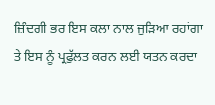ਜ਼ਿੰਦਗੀ ਭਰ ਇਸ ਕਲਾ ਨਾਲ ਜੁੜਿਆ ਰਹਾਂਗਾ ਤੇ ਇਸ ਨੂੰ ਪ੍ਰਫੁੱਲਤ ਕਰਨ ਲਈ ਯਤਨ ਕਰਦਾ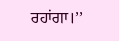ਰਹਾਂਗਾ।’’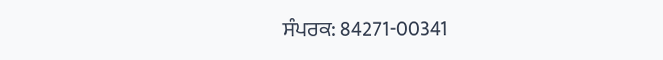ਸੰਪਰਕ: 84271-00341